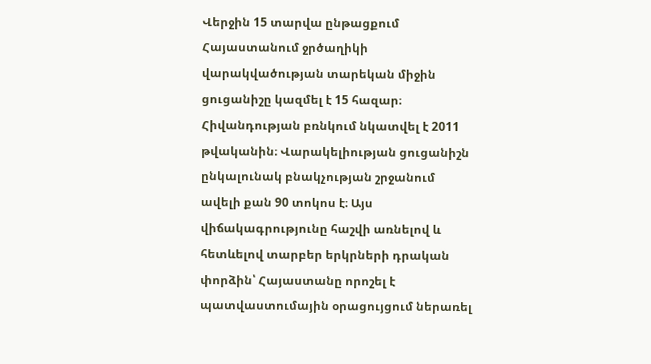Վերջին 15 տարվա ընթացքում Հայաստանում ջրծաղիկի վարակվածության տարեկան միջին ցուցանիշը կազմել է 15 հազար։ Հիվանդության բռնկում նկատվել է 2011 թվականին։ Վարակելիության ցուցանիշն ընկալունակ բնակչության շրջանում ավելի քան 90 տոկոս է։ Այս վիճակագրությունը հաշվի առնելով և հետևելով տարբեր երկրների դրական փորձին՝ Հայաստանը որոշել է պատվաստումային օրացույցում ներառել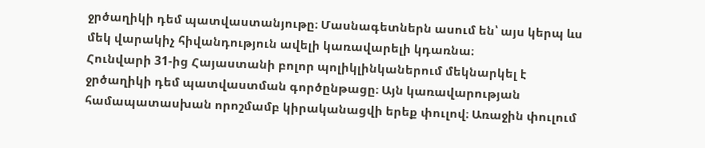ջրծաղիկի դեմ պատվաստանյութը։ Մասնագետներն ասում են՝ այս կերպ ևս մեկ վարակիչ հիվանդություն ավելի կառավարելի կդառնա։
Հունվարի 31-ից Հայաստանի բոլոր պոլիկլինկաներում մեկնարկել է ջրծաղիկի դեմ պատվաստման գործընթացը։ Այն կառավարության համապատասխան որոշմամբ կիրականացվի երեք փուլով։ Առաջին փուլում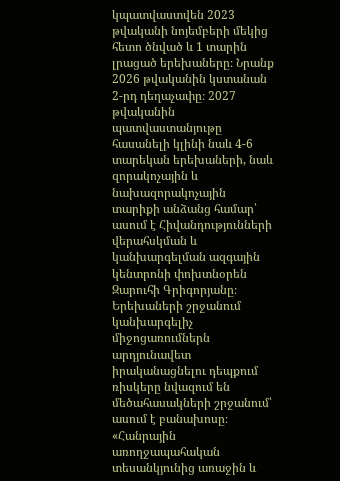կպատվաստվեն 2023 թվականի նոյեմբերի մեկից հետո ծնված և 1 տարին լրացած երեխաները։ Նրանք 2026 թվականին կստանան 2-րդ դեղաչափը։ 2027 թվականին պատվաստանյութը հասանելի կլինի նաև 4-6 տարեկան երեխաների, նաև զորակոչային և նախազորակոչային տարիքի անձանց համար՝ ասում է Հիվանդությունների վերահսկման և կանխարգելման ազգային կենտրոնի փոխտնօրեն Զարուհի Գրիգորյանը։ Երեխաների շրջանում կանխարգելիչ միջոցառումներն արդյունավետ իրականացնելու դեպքում ռիսկերը նվազում են մեծահասակների շրջանում՝ ասում է բանախոսը։
«Հանրային առողջապահական տեսանկյունից առաջին և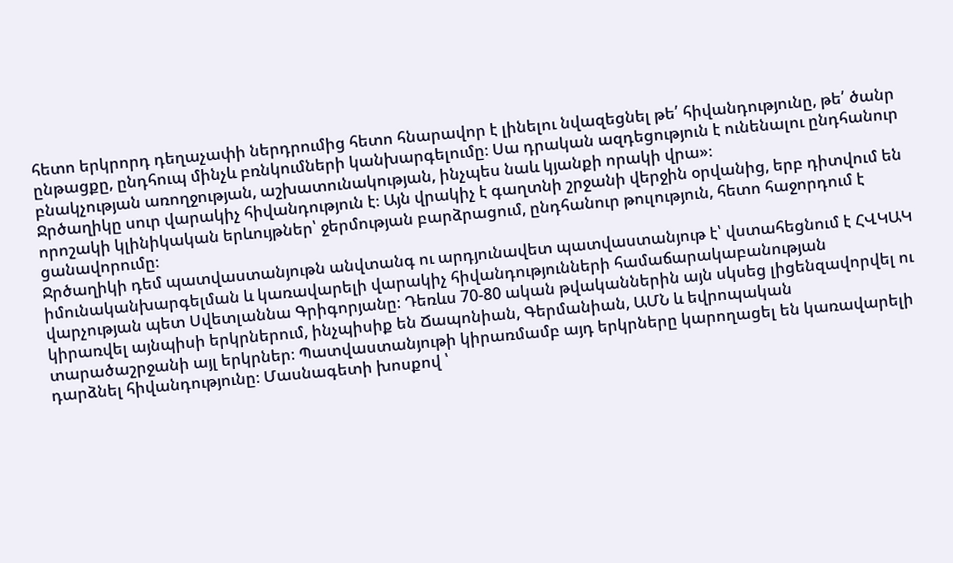հետո երկրորդ դեղաչափի ներդրումից հետո հնարավոր է լինելու նվազեցնել թե՛ հիվանդությունը, թե՛ ծանր ընթացքը, ընդհուպ մինչև բռնկումների կանխարգելումը։ Սա դրական ազդեցություն է ունենալու ընդհանուր բնակչության առողջության, աշխատունակության, ինչպես նաև կյանքի որակի վրա»։
Ջրծաղիկը սուր վարակիչ հիվանդություն է։ Այն վրակիչ է գաղտնի շրջանի վերջին օրվանից, երբ դիտվում են որոշակի կլինիկական երևույթներ՝ ջերմության բարձրացում, ընդհանուր թուլություն, հետո հաջորդում է ցանավորումը։
Ջրծաղիկի դեմ պատվաստանյութն անվտանգ ու արդյունավետ պատվաստանյութ է՝ վստահեցնում է ՀՎԿԱԿ իմունականխարգելման և կառավարելի վարակիչ հիվանդությունների համաճարակաբանության վարչության պետ Սվետլաննա Գրիգորյանը։ Դեռևս 70-80 ական թվականներին այն սկսեց լիցենզավորվել ու կիրառվել այնպիսի երկրներում, ինչպիսիք են Ճապոնիան, Գերմանիան, ԱՄՆ և եվրոպական տարածաշրջանի այլ երկրներ։ Պատվաստանյութի կիրառմամբ այդ երկրները կարողացել են կառավարելի դարձնել հիվանդությունը։ Մասնագետի խոսքով ՝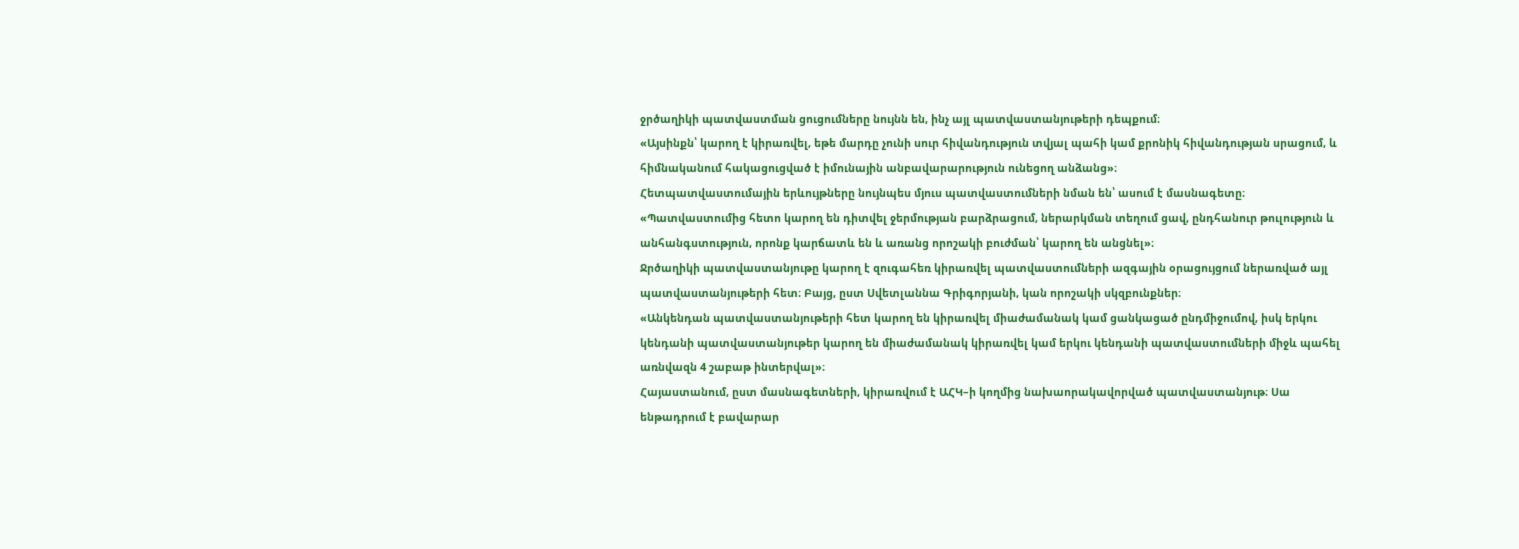ջրծաղիկի պատվաստման ցուցումները նույնն են, ինչ այլ պատվաստանյութերի դեպքում։
«Այսինքն՝ կարող է կիրառվել, եթե մարդը չունի սուր հիվանդություն տվյալ պահի կամ քրոնիկ հիվանդության սրացում, և հիմնականում հակացուցված է իմունային անբավարարություն ունեցող անձանց»։
Հետպատվաստումային երևույթները նույնպես մյուս պատվաստումների նման են՝ ասում է մասնագետը։
«Պատվաստումից հետո կարող են դիտվել ջերմության բարձրացում, ներարկման տեղում ցավ, ընդհանուր թուլություն և անհանգստություն, որոնք կարճատև են և առանց որոշակի բուժման՝ կարող են անցնել»։
Ջրծաղիկի պատվաստանյութը կարող է զուգահեռ կիրառվել պատվաստումների ազգային օրացույցում ներառված այլ պատվաստանյութերի հետ։ Բայց, ըստ Սվետլաննա Գրիգորյանի, կան որոշակի սկզբունքներ։
«Անկենդան պատվաստանյութերի հետ կարող են կիրառվել միաժամանակ կամ ցանկացած ընդմիջումով, իսկ երկու կենդանի պատվաստանյութեր կարող են միաժամանակ կիրառվել կամ երկու կենդանի պատվաստումների միջև պահել առնվազն 4 շաբաթ ինտերվալ»։
Հայաստանում, ըստ մասնագետների, կիրառվում է ԱՀԿ–ի կողմից նախաորակավորված պատվաստանյութ։ Սա ենթադրում է բավարար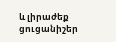և լիրաժեք ցուցանիշեր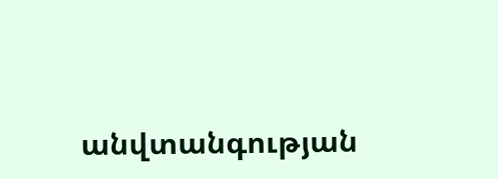անվտանգության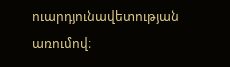ուարդյունավետության առումով։